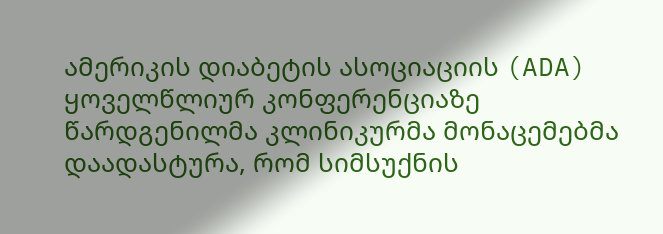ამერიკის დიაბეტის ასოციაციის (ADA) ყოველწლიურ კონფერენციაზე წარდგენილმა კლინიკურმა მონაცემებმა დაადასტურა, რომ სიმსუქნის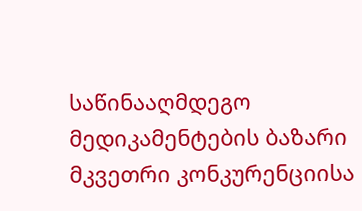საწინააღმდეგო მედიკამენტების ბაზარი მკვეთრი კონკურენციისა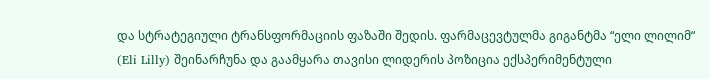და სტრატეგიული ტრანსფორმაციის ფაზაში შედის. ფარმაცევტულმა გიგანტმა “ელი ლილიმ“ (Eli Lilly) შეინარჩუნა და გაამყარა თავისი ლიდერის პოზიცია ექსპერიმენტული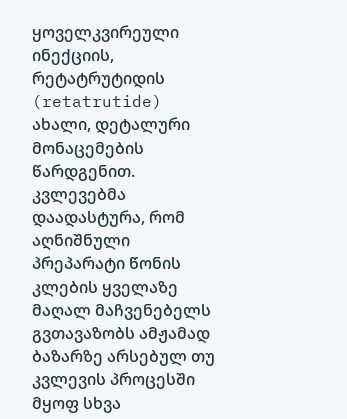ყოველკვირეული ინექციის, რეტატრუტიდის (retatrutide) ახალი, დეტალური მონაცემების წარდგენით. კვლევებმა დაადასტურა, რომ აღნიშნული პრეპარატი წონის კლების ყველაზე მაღალ მაჩვენებელს გვთავაზობს ამჟამად ბაზარზე არსებულ თუ კვლევის პროცესში მყოფ სხვა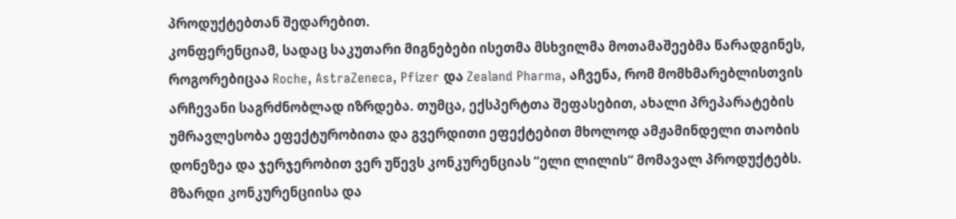პროდუქტებთან შედარებით.
კონფერენციამ, სადაც საკუთარი მიგნებები ისეთმა მსხვილმა მოთამაშეებმა წარადგინეს, როგორებიცაა Roche, AstraZeneca, Pfizer და Zealand Pharma, აჩვენა, რომ მომხმარებლისთვის არჩევანი საგრძნობლად იზრდება. თუმცა, ექსპერტთა შეფასებით, ახალი პრეპარატების უმრავლესობა ეფექტურობითა და გვერდითი ეფექტებით მხოლოდ ამჟამინდელი თაობის დონეზეა და ჯერჯერობით ვერ უწევს კონკურენციას “ელი ლილის“ მომავალ პროდუქტებს.
მზარდი კონკურენციისა და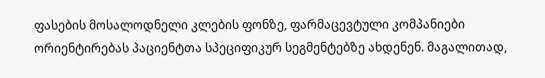ფასების მოსალოდნელი კლების ფონზე, ფარმაცევტული კომპანიები ორიენტირებას პაციენტთა სპეციფიკურ სეგმენტებზე ახდენენ. მაგალითად,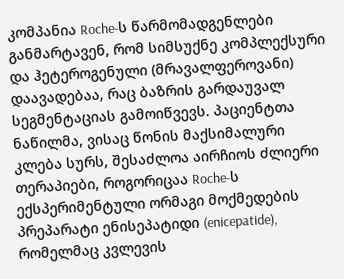კომპანია Roche-ს წარმომადგენლები განმარტავენ, რომ სიმსუქნე კომპლექსური და ჰეტეროგენული (მრავალფეროვანი) დაავადებაა, რაც ბაზრის გარდაუვალ სეგმენტაციას გამოიწვევს. პაციენტთა ნაწილმა, ვისაც წონის მაქსიმალური კლება სურს, შესაძლოა აირჩიოს ძლიერი თერაპიები, როგორიცაა Roche-ს ექსპერიმენტული ორმაგი მოქმედების პრეპარატი ენისეპატიდი (enicepatide), რომელმაც კვლევის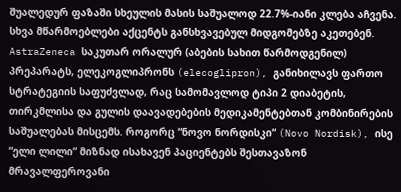შუალედურ ფაზაში სხეულის მასის საშუალოდ 22.7%-იანი კლება აჩვენა.
სხვა მწარმოებლები აქცენტს განსხვავებულ მიდგომებზე აკეთებენ. AstraZeneca საკუთარ ორალურ (აბების სახით წარმოდგენილ) პრეპარატს, ელეკოგლიპრონს (elecoglipron), განიხილავს ფართო სტრატეგიის საფუძვლად, რაც სამომავლოდ ტიპი 2 დიაბეტის, თირკმლისა და გულის დაავადებების მედიკამენტებთან კომბინირების საშუალებას მისცემს. როგორც “ნოვო ნორდისკი“ (Novo Nordisk), ისე “ელი ლილი“ მიზნად ისახავენ პაციენტებს შესთავაზონ მრავალფეროვანი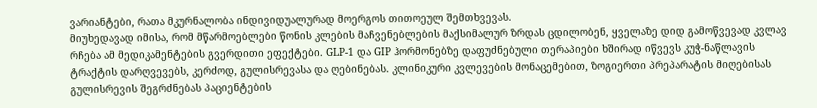ვარიანტები, რათა მკურნალობა ინდივიდუალურად მოერგოს თითოეულ შემთხვევას.
მიუხედავად იმისა, რომ მწარმოებლები წონის კლების მაჩვენებლების მაქსიმალურ ზრდას ცდილობენ, ყველაზე დიდ გამოწვევად კვლავ რჩება ამ მედიკამენტების გვერდითი ეფექტები. GLP-1 და GIP ჰორმონებზე დაფუძნებული თერაპიები ხშირად იწვევს კუჭ-ნაწლავის ტრაქტის დარღვევებს, კერძოდ, გულისრევასა და ღებინებას. კლინიკური კვლევების მონაცემებით, ზოგიერთი პრეპარატის მიღებისას გულისრევის შეგრძნებას პაციენტების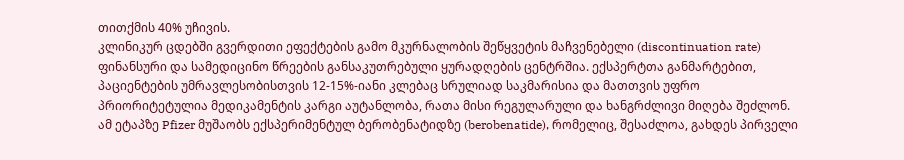თითქმის 40% უჩივის.
კლინიკურ ცდებში გვერდითი ეფექტების გამო მკურნალობის შეწყვეტის მაჩვენებელი (discontinuation rate) ფინანსური და სამედიცინო წრეების განსაკუთრებული ყურადღების ცენტრშია. ექსპერტთა განმარტებით, პაციენტების უმრავლესობისთვის 12-15%-იანი კლებაც სრულიად საკმარისია და მათთვის უფრო პრიორიტეტულია მედიკამენტის კარგი აუტანლობა, რათა მისი რეგულარული და ხანგრძლივი მიღება შეძლონ. ამ ეტაპზე Pfizer მუშაობს ექსპერიმენტულ ბერობენატიდზე (berobenatide), რომელიც, შესაძლოა, გახდეს პირველი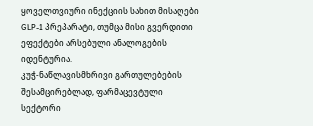ყოველთვიური ინექციის სახით მისაღები GLP-1 პრეპარატი, თუმცა მისი გვერდითი ეფექტები არსებული ანალოგების იდენტურია.
კუჭ-ნაწლავისმხრივი გართულებების შესამცირებლად, ფარმაცევტული სექტორი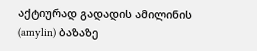აქტიურად გადადის ამილინის (amylin) ბაზაზე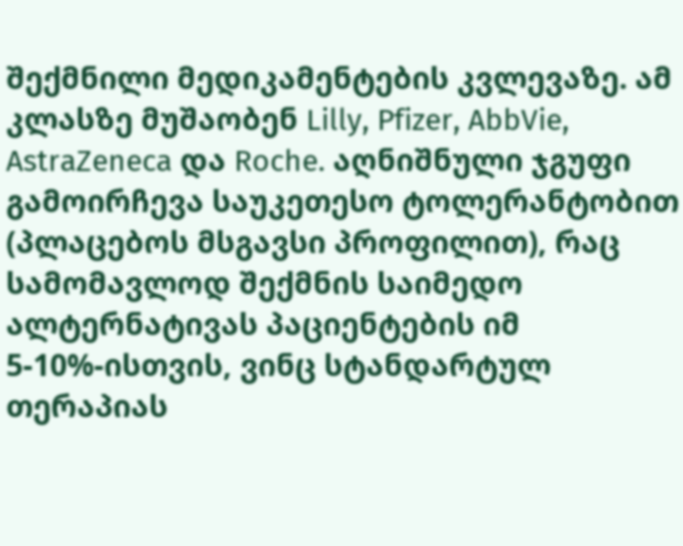შექმნილი მედიკამენტების კვლევაზე. ამ კლასზე მუშაობენ Lilly, Pfizer, AbbVie, AstraZeneca და Roche. აღნიშნული ჯგუფი გამოირჩევა საუკეთესო ტოლერანტობით (პლაცებოს მსგავსი პროფილით), რაც სამომავლოდ შექმნის საიმედო ალტერნატივას პაციენტების იმ 5-10%-ისთვის, ვინც სტანდარტულ თერაპიას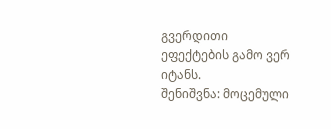გვერდითი ეფექტების გამო ვერ იტანს.
შენიშვნა: მოცემული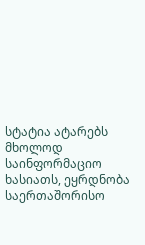სტატია ატარებს მხოლოდ საინფორმაციო ხასიათს, ეყრდნობა საერთაშორისო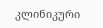კლინიკური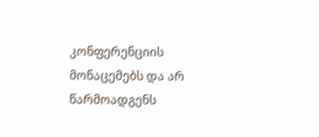კონფერენციის მონაცემებს და არ წარმოადგენს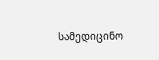სამედიცინო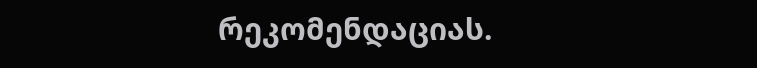რეკომენდაციას.